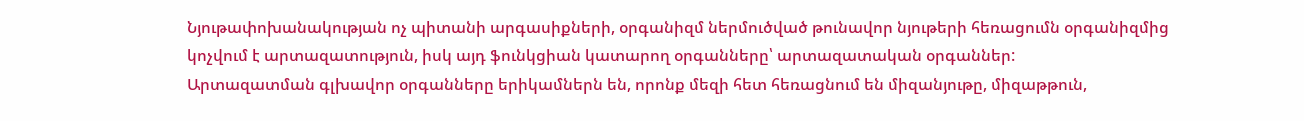Նյութափոխանակության ոչ պիտանի արգասիքների, օրգանիզմ ներմուծված թունավոր նյութերի հեռացումն օրգանիզմից կոչվում է արտազատություն, իսկ այդ ֆունկցիան կատարող օրգանները՝ արտազատական օրգաններ:
Արտազատման գլխավոր օրգանները երիկամներն են, որոնք մեզի հետ հեռացնում են միզանյութը, միզաթթուն,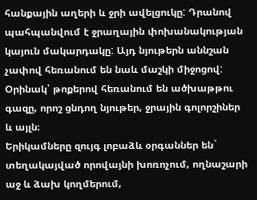հանքային աղերի և ջրի ավելցուկը: Դրանով պահպանվում է ջրաղային փոխանակության կայուն մակարդակը: Այդ նյութերն աննշան չափով հեռանում են նաև մաշկի միջոցով: Օրինակ՝ թոքերով հեռանում են ածխաթթու գազը, որոշ ցնդող նյութեր, ջրային գոլորշիներ և այլն։
Երիկամները զույգ լոբաձև օրգաններ են` տեղակայված որովայնի խոռոչում, ողնաշարի աջ և ձախ կողմերում,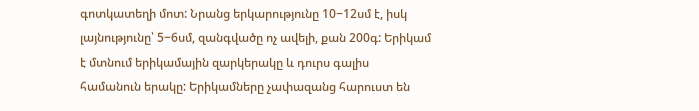գոտկատեղի մոտ: Նրանց երկարությունը 10−12սմ է, իսկ լայնությունը՝ 5−6սմ, զանգվածը ոչ ավելի, քան 200գ: Երիկամ է մտնում երիկամային զարկերակը և դուրս գալիս համանուն երակը: Երիկամները չափազանց հարուստ են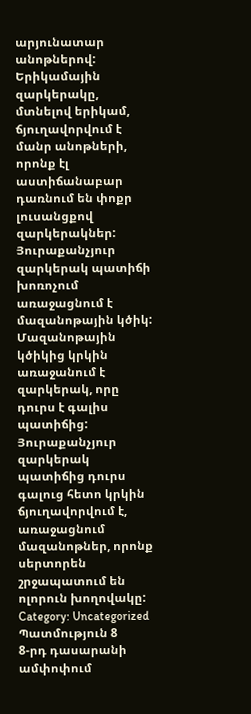արյունատար անոթներով: Երիկամային զարկերակը, մտնելով երիկամ, ճյուղավորվում է մանր անոթների, որոնք էլ աստիճանաբար դառնում են փոքր լուսանցքով զարկերակներ: Յուրաքանչյուր զարկերակ պատիճի խոռոչում առաջացնում է մազանոթային կծիկ: Մազանոթային կծիկից կրկին առաջանում է զարկերակ, որը դուրս է գալիս պատիճից: Յուրաքանչյուր զարկերակ պատիճից դուրս գալուց հետո կրկին ճյուղավորվում է, առաջացնում մազանոթներ, որոնք սերտորեն շրջապատում են ոլորուն խողովակը:
Category: Uncategorized
Պատմություն 8
8-րդ դասարանի ամփոփում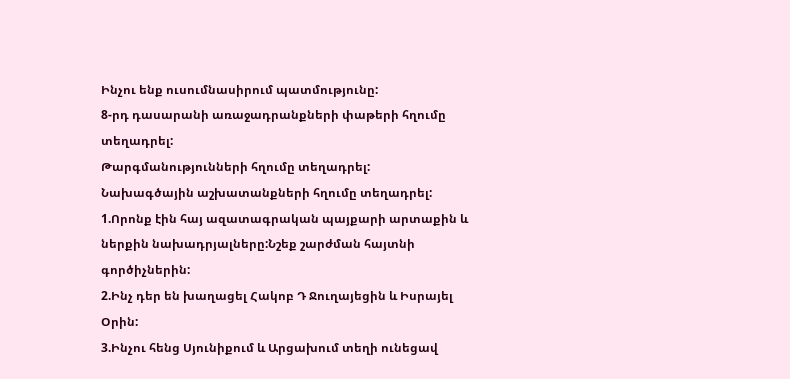Ինչու ենք ուսումնասիրում պատմությունը:
8-րդ դասարանի առաջադրանքների փաթերի հղումը տեղադրել:
Թարգմանությունների հղումը տեղադրել:
Նախագծային աշխատանքների հղումը տեղադրել:
1.Որոնք էին հայ ազատագրական պայքարի արտաքին և ներքին նախադրյալները:Նշեք շարժման հայտնի գործիչներին:
2.Ինչ դեր են խաղացել Հակոբ Դ Ջուղայեցին և Իսրայել Օրին:
3.Ինչու հենց Սյունիքում և Արցախում տեղի ունեցավ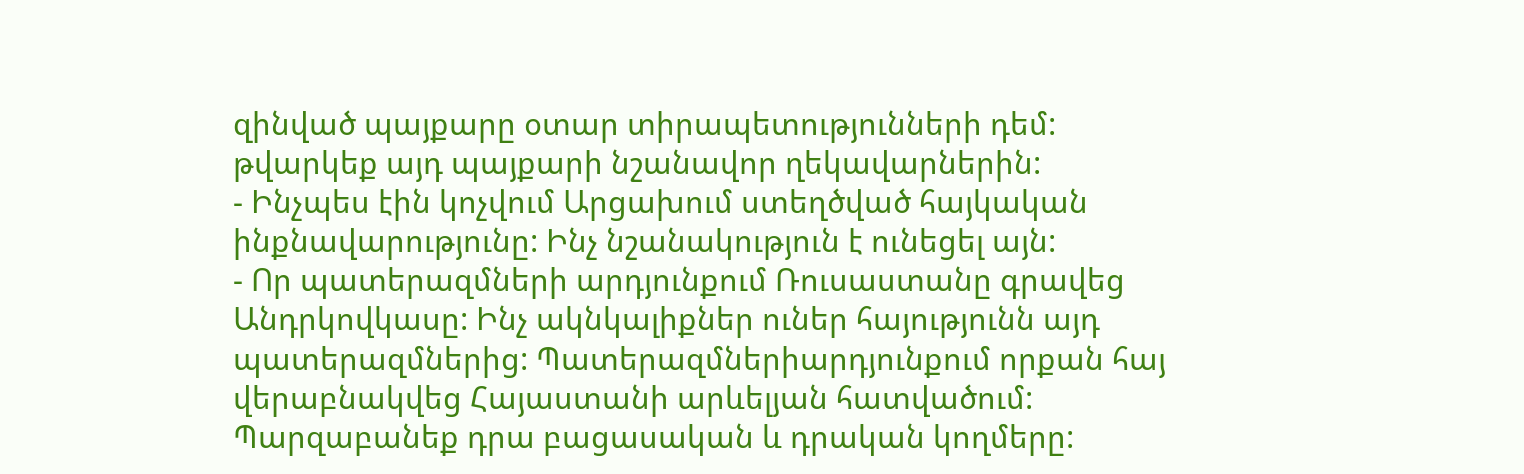զինված պայքարը օտար տիրապետությունների դեմ: թվարկեք այդ պայքարի նշանավոր ղեկավարներին:
- Ինչպես էին կոչվում Արցախում ստեղծված հայկական ինքնավարությունը: Ինչ նշանակություն է ունեցել այն:
- Որ պատերազմների արդյունքում Ռուսաստանը գրավեց Անդրկովկասը: Ինչ ակնկալիքներ ուներ հայությունն այդ պատերազմներից: Պատերազմներիարդյունքում որքան հայ վերաբնակվեց Հայաստանի արևելյան հատվածում: Պարզաբանեք դրա բացասական և դրական կողմերը: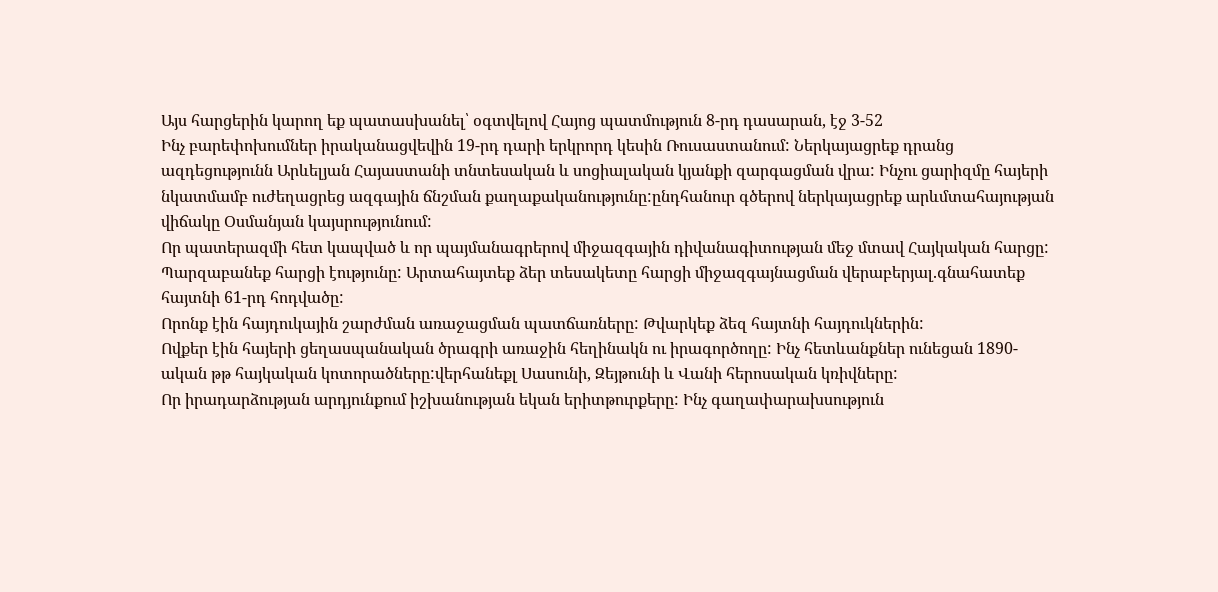Այս հարցերին կարող եք պատասխանել՝ օգտվելով Հայոց պատմություն 8-րդ դասարան, էջ 3-52
Ինչ բարեփոխումներ իրականացվեվին 19-րդ դարի երկրորդ կեսին Ռուսաստանում: Ներկայացրեք դրանց ազդեցությունն Արևելյան Հայաստանի տնտեսական և սոցիալական կյանքի զարգացման վրա: Ինչու ցարիզմը հայերի նկատմամբ ուժեղացրեց ազգային ճնշման քաղաքականությունը:ընդհանուր գծերով ներկայացրեք արևմտահայության վիճակը Օսմանյան կայսրությունում:
Որ պատերազմի հետ կապված և որ պայմանագրերով միջազգային դիվանագիտության մեջ մտավ Հայկական հարցը: Պարզաբանեք հարցի էությունը: Արտահայտեք ձեր տեսակետը հարցի միջազգայնացման վերաբերյալ.գնահատեք հայտնի 61-րդ հոդվածը:
Որոնք էին հայդուկային շարժման առաջացման պատճառները: Թվարկեք ձեզ հայտնի հայդուկներին:
Ովքեր էին հայերի ցեղասպանական ծրագրի առաջին հեղինակն ու իրագործողը: Ինչ հետևանքներ ունեցան 1890-ական թթ հայկական կոտորածները:վերհանեքլ Սասունի, Զեյթունի և Վանի հերոսական կռիվները:
Որ իրադարձության արդյունքում իշխանության եկան երիտթուրքերը: Ինչ գաղափարախսություն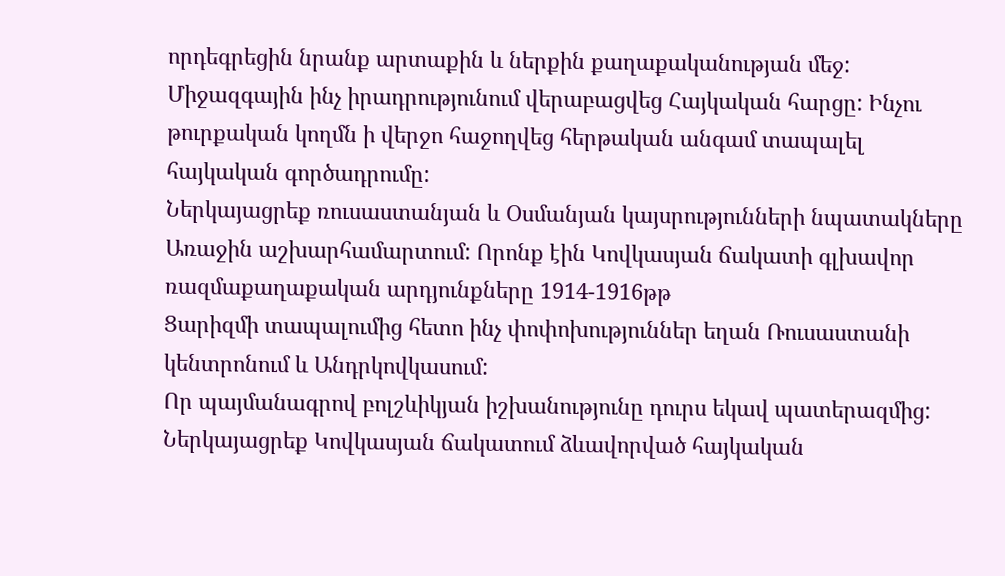որդեգրեցին նրանք արտաքին և ներքին քաղաքականության մեջ:
Միջազգային ինչ իրադրությունում վերաբացվեց Հայկական հարցը: Ինչու թուրքական կողմն ի վերջո հաջողվեց հերթական անգամ տապալել հայկական գործադրումը:
Ներկայացրեք ռուսաստանյան և Օսմանյան կայսրությունների նպատակները Առաջին աշխարհամարտում: Որոնք էին Կովկասյան ճակատի գլխավոր ռազմաքաղաքական արդյունքները 1914-1916թթ
Ցարիզմի տապալումից հետո ինչ փոփոխություններ եղան Ռուսաստանի կենտրոնում և Անդրկովկասում:
Որ պայմանագրով բոլշևիկյան իշխանությունը դուրս եկավ պատերազմից: Ներկայացրեք Կովկասյան ճակատում ձևավորված հայկական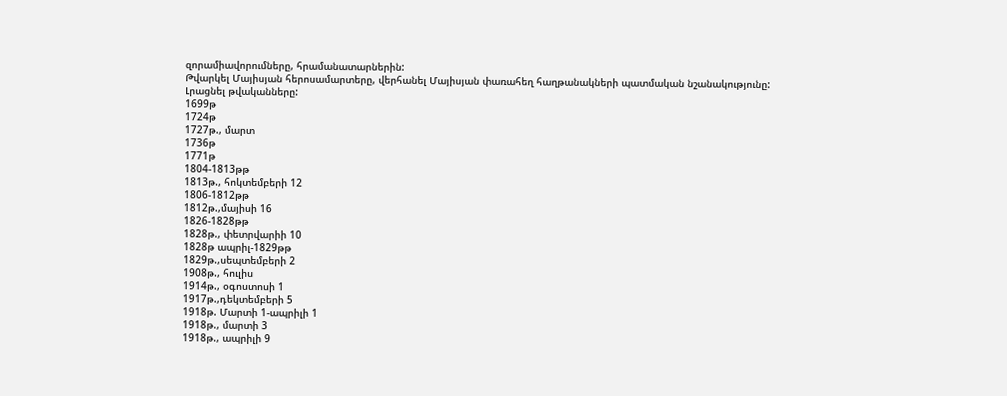զորամիավորումները, հրամանատարներին:
Թվարկել Մայիսյան հերոսամարտերը, վերհանել Մայիսյան փառահեղ հաղթանակների պատմական նշանակությունը:
Լրացնել թվականները:
1699թ
1724թ
1727թ., մարտ
1736թ
1771թ
1804-1813թթ
1813թ., հոկտեմբերի 12
1806-1812թթ
1812թ.,մայիսի 16
1826-1828թթ
1828թ., փետրվարիի 10
1828թ ապրիլ-1829թթ
1829թ.,սեպտեմբերի 2
1908թ., հուլիս
1914թ., օգոստոսի 1
1917թ.,դեկտեմբերի 5
1918թ. Մարտի 1-ապրիլի 1
1918թ., մարտի 3
1918թ., ապրիլի 9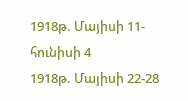1918թ. Մայիսի 11-հունիսի 4
1918թ. Մայիսի 22-28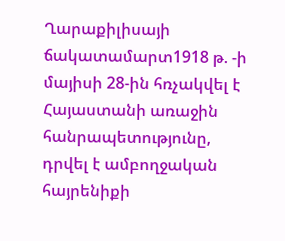Ղարաքիլիսայի ճակատամարտ1918 թ. -ի մայիսի 28-ին հռչակվել է Հայաստանի առաջին հանրապետությունը, դրվել է ամբողջական հայրենիքի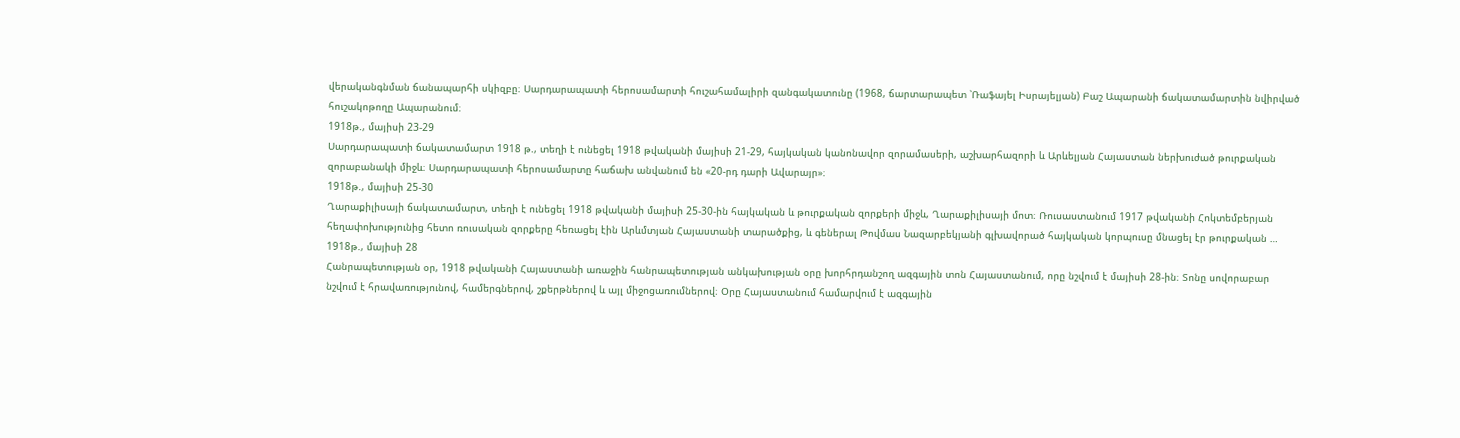վերականգնման ճանապարհի սկիզբը։ Սարդարապատի հերոսամարտի հուշահամալիրի զանգակատունը (1968, ճարտարապետ ՝Ռաֆայել Իսրայելյան) Բաշ Ապարանի ճակատամարտին նվիրված հուշակոթողը Ապարանում։
1918թ., մայիսի 23-29
Սարդարապատի ճակատամարտ 1918 թ., տեղի է ունեցել 1918 թվականի մայիսի 21-29, հայկական կանոնավոր զորամասերի, աշխարհազորի և Արևելյան Հայաստան ներխուժած թուրքական զորաբանակի միջև։ Սարդարապատի հերոսամարտը հաճախ անվանում են «20-րդ դարի Ավարայր»։
1918թ., մայիսի 25-30
Ղարաքիլիսայի ճակատամարտ, տեղի է ունեցել 1918 թվականի մայիսի 25-30-ին հայկական և թուրքական զորքերի միջև, Ղարաքիլիսայի մոտ։ Ռուսաստանում 1917 թվականի Հոկտեմբերյան հեղափոխությունից հետո ռուսական զորքերը հեռացել էին Արևմտյան Հայաստանի տարածքից, և գեներալ Թովմաս Նազարբեկյանի գլխավորած հայկական կորպուսը մնացել էր թուրքական …
1918թ., մայիսի 28
Հանրապետության օր, 1918 թվականի Հայաստանի առաջին հանրապետության անկախության օրը խորհրդանշող ազգային տոն Հայաստանում, որը նշվում է մայիսի 28-ին։ Տոնը սովորաբար նշվում է հրավառությունով, համերգներով, շքերթներով և այլ միջոցառումներով։ Օրը Հայաստանում համարվում է ազգային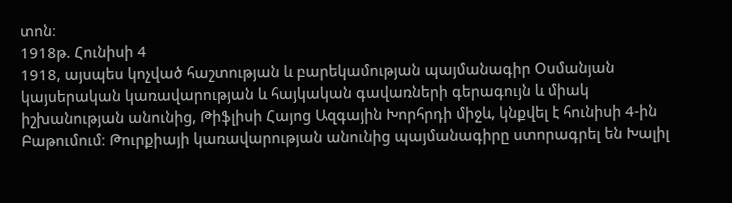տոն։
1918թ. Հունիսի 4
1918, այսպես կոչված հաշտության և բարեկամության պայմանագիր Օսմանյան կայսերական կառավարության և հայկական գավառների գերագույն և միակ իշխանության անունից, Թիֆլիսի Հայոց Ազգային Խորհրդի միջև, կնքվել է հունիսի 4-ին Բաթումում։ Թուրքիայի կառավարության անունից պայմանագիրը ստորագրել են Խալիլ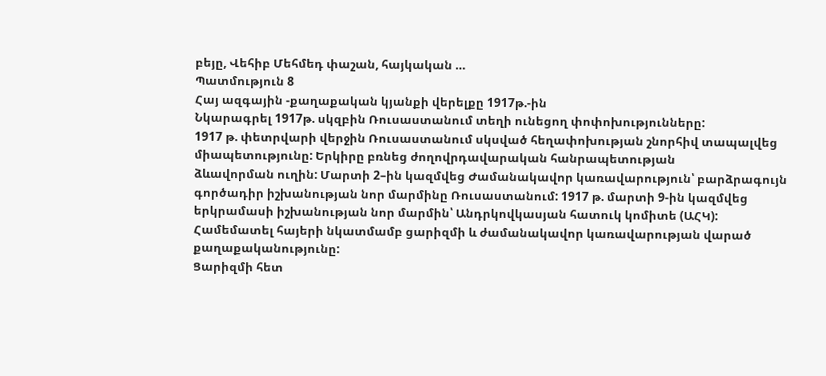բեյը, Վեհիբ Մեհմեդ փաշան, հայկական …
Պատմություն 8
Հայ ազգային -քաղաքական կյանքի վերելքը 1917թ.-ին
Նկարագրել 1917թ. սկզբին Ռուսաստանում տեղի ունեցող փոփոխությունները:
1917 թ. փետրվարի վերջին Ռուսաստանում սկսված հեղափոխության շնորհիվ տապալվեց միապետությունը: Երկիրը բռնեց ժողովրդավարական հանրապետության
ձևավորման ուղին: Մարտի 2–ին կազմվեց Ժամանակավոր կառավարություն՝ բարձրագույն գործադիր իշխանության նոր մարմինը Ռուսաստանում: 1917 թ. մարտի 9-ին կազմվեց երկրամասի իշխանության նոր մարմին՝ Անդրկովկասյան հատուկ կոմիտե (ԱՀԿ):
Համեմատել հայերի նկատմամբ ցարիզմի և ժամանակավոր կառավարության վարած քաղաքականությունը:
Ցարիզմի հետ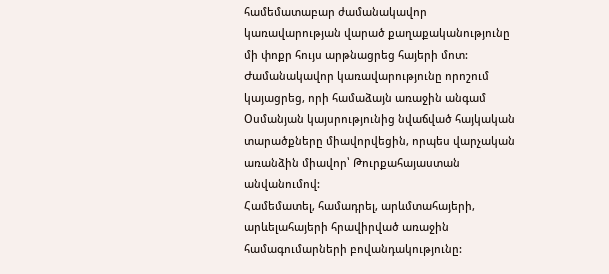համեմատաբար ժամանակավոր կառավարության վարած քաղաքականությունը մի փոքր հույս արթնացրեց հայերի մոտ: Ժամանակավոր կառավարությունը որոշում կայացրեց, որի համաձայն առաջին անգամ Օսմանյան կայսրությունից նվաճված հայկական տարածքները միավորվեցին, որպես վարչական առանձին միավոր՝ Թուրքահայաստան անվանումով:
Համեմատել, համադրել, արևմտահայերի, արևելահայերի հրավիրված առաջին համագումարների բովանդակությունը: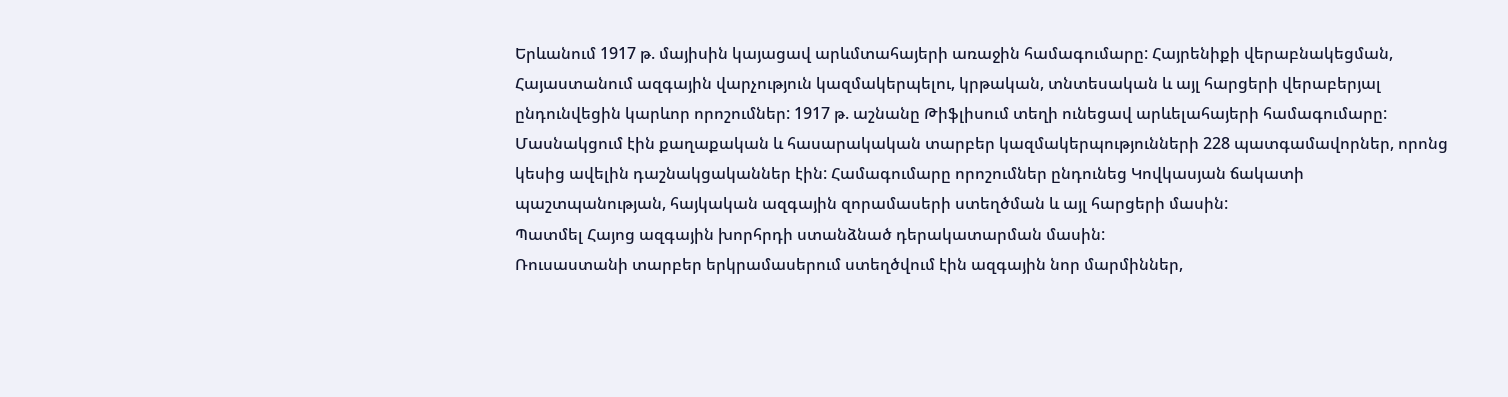Երևանում 1917 թ. մայիսին կայացավ արևմտահայերի առաջին համագումարը: Հայրենիքի վերաբնակեցման, Հայաստանում ազգային վարչություն կազմակերպելու, կրթական, տնտեսական և այլ հարցերի վերաբերյալ ընդունվեցին կարևոր որոշումներ: 1917 թ. աշնանը Թիֆլիսում տեղի ունեցավ արևելահայերի համագումարը: Մասնակցում էին քաղաքական և հասարակական տարբեր կազմակերպությունների 228 պատգամավորներ, որոնց կեսից ավելին դաշնակցականներ էին: Համագումարը որոշումներ ընդունեց Կովկասյան ճակատի
պաշտպանության, հայկական ազգային զորամասերի ստեղծման և այլ հարցերի մասին:
Պատմել Հայոց ազգային խորհրդի ստանձնած դերակատարման մասին:
Ռուսաստանի տարբեր երկրամասերում ստեղծվում էին ազգային նոր մարմիններ,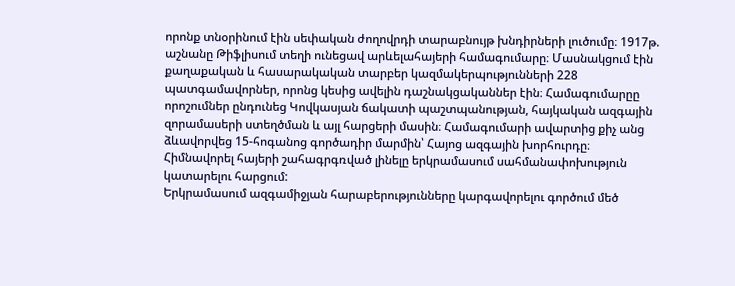որոնք տնօրինում էին սեփական ժողովրդի տարաբնույթ խնդիրների լուծումը։ 1917թ. աշնանը Թիֆլիսում տեղի ունեցավ արևելահայերի համագումարը։ Մասնակցում էին քաղաքական և հասարակական տարբեր կազմակերպությունների 228 պատգամավորներ, որոնց կեսից ավելին դաշնակցականներ էին։ Համագումարըը որոշումներ ընդունեց Կովկասյան ճակատի պաշտպանության, հայկական ազգային զորամասերի ստեղծման և այլ հարցերի մասին։ Համագումարի ավարտից քիչ անց ձևավորվեց 15-հոգանոց գործադիր մարմին՝ Հայոց ազգային խորհուրդը։
Հիմնավորել հայերի շահագրգռված լինելը երկրամասում սահմանափոխություն կատարելու հարցում:
Երկրամասում ազգամիջյան հարաբերությունները կարգավորելու գործում մեծ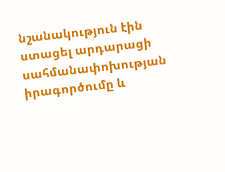նշանակություն էին ստացել արդարացի սահմանափոխության իրագործումը և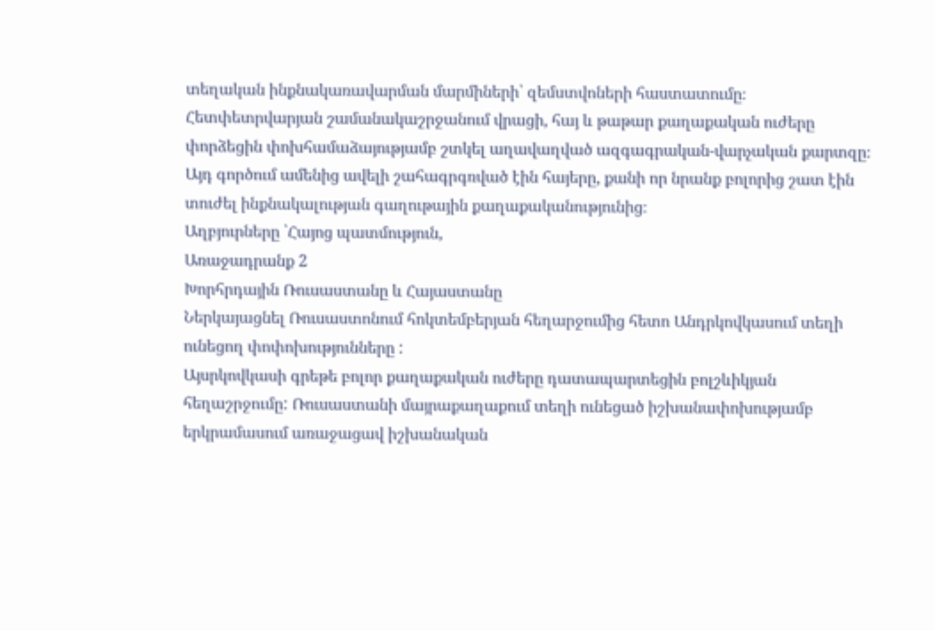տեղական ինքնակառավարման մարմիների՝ զեմստվոների հաստատումը։ Հետփետրվարյան շամանակաշրջանում վրացի, հայ և թաթար քաղաքական ուժերը փորձեցին փոխհամաձայությամբ շտկել աղավաղված ազգագրական-վարչական քարտզը։ Այդ գործում ամենից ավելի շահագրգռված էին հայերը, քանի որ նրանք բոլորից շատ էին տուժել ինքնակալության գաղութային քաղաքականությունից։
Աղբյուրները ՝Հայոց պատմություն,
Առաջադրանք 2
Խորհրդային Ռուսաստանը և Հայաստանը
Ներկայացնել Ռուսաստոնում հոկտեմբերյան հեղարջումից հետո Անդրկովկասում տեղի ունեցող փոփոխությունները :
Այսրկովկասի գրեթե բոլոր քաղաքական ուժերը դատապարտեցին բոլշևիկյան հեղաշրջումը: Ռուսաստանի մայրաքաղաքում տեղի ունեցած իշխանափոխությամբ երկրամասում առաջացավ իշխանական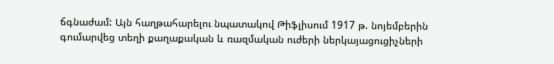ճգնաժամ: Այն հաղթահարելու նպատակով Թիֆլիսում 1917 թ. նոյեմբերին գումարվեց տեղի քաղաքական և ռազմական ուժերի ներկայացուցիչների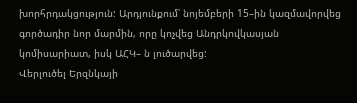խորհրդակցություն: Արդյունքում՝ նոյեմբերի 15–ին կազմավորվեց գործադիր նոր մարմին, որը կոչվեց Անդրկովկասյան կոմիսարիատ, իսկ ԱՀԿ– ն լուծարվեց:
Վերլուծել Երզնկայի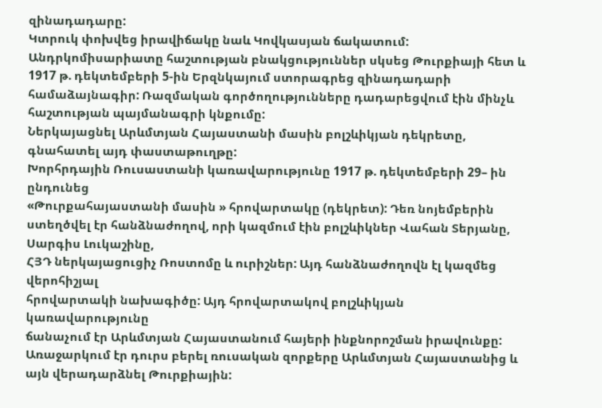զինադադարը:
Կտրուկ փոխվեց իրավիճակը նաև Կովկասյան ճակատում: Անդրկոմիսարիատը հաշտության բնակցություններ սկսեց Թուրքիայի հետ և 1917 թ. դեկտեմբերի 5-ին Երզնկայում ստորագրեց զինադադարի համաձայնագիր: Ռազմական գործողությունները դադարեցվում էին մինչև հաշտության պայմանագրի կնքումը:
Ներկայացնել Արևմտյան Հայաստանի մասին բոլշևիկյան դեկրետը, գնահատել այդ փաստաթուղթը:
Խորհրդային Ռուսաստանի կառավարությունը 1917 թ. դեկտեմբերի 29– ին ընդունեց
«Թուրքահայաստանի մասին » հրովարտակը (դեկրետ): Դեռ նոյեմբերին ստեղծվել էր հանձնաժողով, որի կազմում էին բոլշևիկներ Վահան Տերյանը, Սարգիս Լուկաշինը,
ՀՅԴ ներկայացուցիչ Ռոստոմը և ուրիշներ: Այդ հանձնաժողովն էլ կազմեց վերոհիշյալ
հրովարտակի նախագիծը: Այդ հրովարտակով բոլշևիկյան կառավարությունը
ճանաչում էր Արևմտյան Հայաստանում հայերի ինքնորոշման իրավունքը: Առաջարկում էր դուրս բերել ռուսական զորքերը Արևմտյան Հայաստանից և այն վերադարձնել Թուրքիային: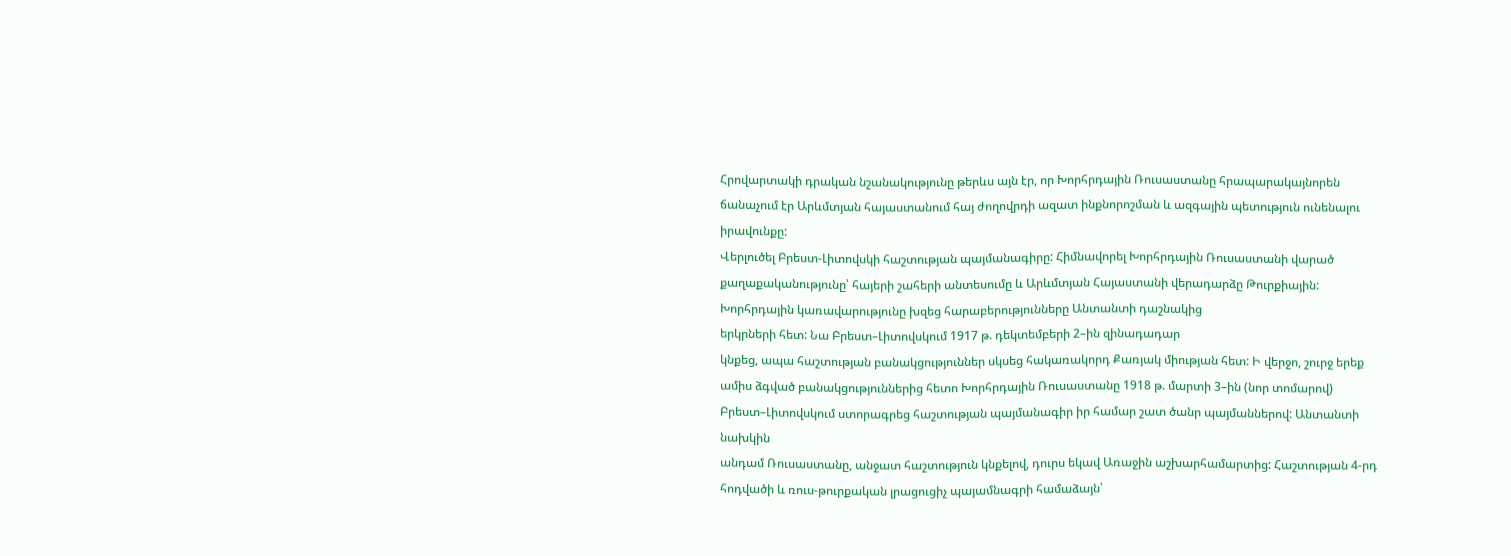Հրովարտակի դրական նշանակությունը թերևս այն էր, որ Խորհրդային Ռուսաստանը հրապարակայնորեն ճանաչում էր Արևմտյան հայաստանում հայ ժողովրդի ազատ ինքնորոշման և ազգային պետություն ունենալու իրավունքը:
Վերլուծել Բրեստ-Լիտովսկի հաշտության պայմանագիրը: Հիմնավորել Խորհրդային Ռուսաստանի վարած քաղաքականությունը՝ հայերի շահերի անտեսումը և Արևմտյան Հայաստանի վերադարձը Թուրքիային:
Խորհրդային կառավարությունը խզեց հարաբերությունները Անտանտի դաշնակից
երկրների հետ: Նա Բրեստ–Լիտովսկում 1917 թ. դեկտեմբերի 2–ին զինադադար
կնքեց, ապա հաշտության բանակցություններ սկսեց հակառակորդ Քառյակ միության հետ: Ի վերջո, շուրջ երեք ամիս ձգված բանակցություններից հետո Խորհրդային Ռուսաստանը 1918 թ. մարտի 3–ին (նոր տոմարով) Բրեստ–Լիտովսկում ստորագրեց հաշտության պայմանագիր իր համար շատ ծանր պայմաններով: Անտանտի նախկին
անդամ Ռուսաստանը, անջատ հաշտություն կնքելով, դուրս եկավ Առաջին աշխարհամարտից: Հաշտության 4-րդ հոդվածի և ռուս-թուրքական լրացուցիչ պայամնագրի համաձայն՝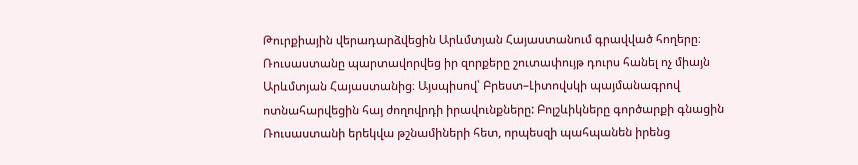Թուրքիային վերադարձվեցին Արևմտյան Հայաստանում գրավված հողերը։ Ռուսաստանը պարտավորվեց իր զորքերը շուտափույթ դուրս հանել ոչ միայն Արևմտյան Հայաստանից։ Այսպիսով՝ Բրեստ–Լիտովսկի պայմանագրով ոտնահարվեցին հայ ժողովրդի իրավունքները: Բոլշևիկները գործարքի գնացին Ռուսաստանի երեկվա թշնամիների հետ, որպեսզի պահպանեն իրենց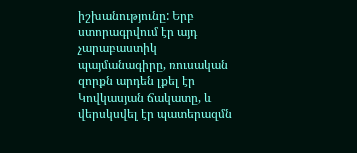իշխանությունը: Երբ ստորագրվում էր այդ չարաբաստիկ պայմանագիրը, ռուսական զորքն արդեն լքել էր Կովկասյան ճակատը, և վերսկսվել էր պատերազմն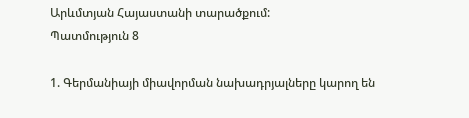Արևմտյան Հայաստանի տարածքում:
Պատմություն 8

1. Գերմանիայի միավորման նախադրյալները կարող են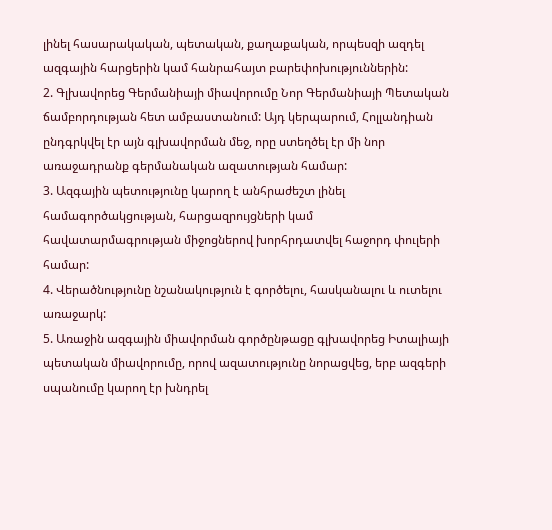լինել հասարակական, պետական, քաղաքական, որպեսզի ազդել ազգային հարցերին կամ հանրահայտ բարեփոխություններին:
2. Գլխավորեց Գերմանիայի միավորումը Նոր Գերմանիայի Պետական ճամբորդության հետ ամբաստանում: Այդ կերպարում, Հոլլանդիան ընդգրկվել էր այն գլխավորման մեջ, որը ստեղծել էր մի նոր առաջադրանք գերմանական ազատության համար:
3. Ազգային պետությունը կարող է անհրաժեշտ լինել համագործակցության, հարցազրույցների կամ հավատարմագրության միջոցներով խորհրդատվել հաջորդ փուլերի համար:
4. Վերածնությունը նշանակություն է գործելու, հասկանալու և ուտելու առաջարկ:
5. Առաջին ազգային միավորման գործընթացը գլխավորեց Իտալիայի պետական միավորումը, որով ազատությունը նորացվեց, երբ ազգերի սպանումը կարող էր խնդրել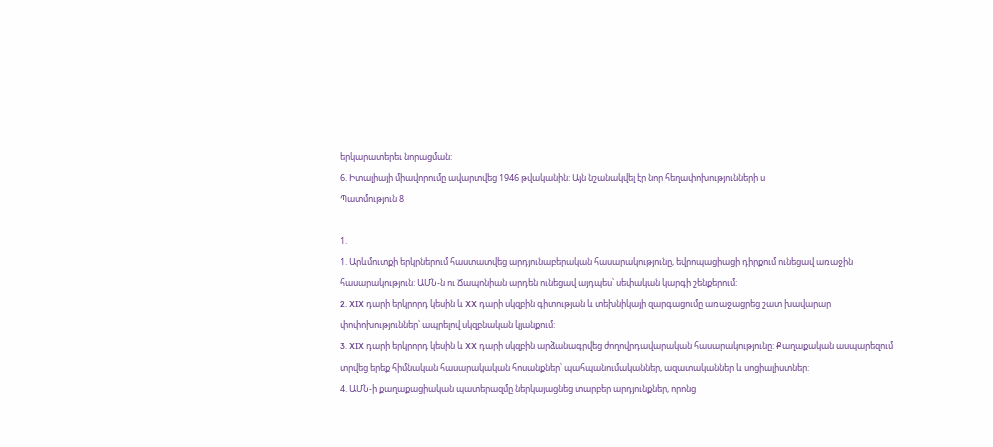երկարատերեւ նորացման:
6. Իտալիայի միավորումը ավարտվեց 1946 թվականին: Այն նշանակվել էր նոր հեղափոխությունների ս
Պատմություն 8

1.
1. Արևմուտքի երկրներում հաստատվեց արդյունաբերական հասարակությունը, եվրոպացիացի դիրքում ունեցավ առաջին հասարակություն: ԱՄՆ-ն ու Ճապոնիան արդեն ունեցավ այդպես՝ սեփական կարգի շենքերում:
2. XIX դարի երկրորդ կեսին և XX դարի սկզբին գիտության և տեխնիկայի զարգացումը առաջացրեց շատ խավարար փոփոխություններ՝ ապրելով սկզբնական կյանքում:
3. XIX դարի երկրորդ կեսին և XX դարի սկզբին արձանագրվեց ժողովրդավարական հասարակությունը: Քաղաքական ասպարեզում տրվեց երեք հիմնական հասարակական հոսանքներ՝ պահպանումականներ, ազատականներ և սոցիալիստներ:
4. ԱՄՆ-ի քաղաքացիական պատերազմը ներկայացնեց տարբեր արդյունքներ, որոնց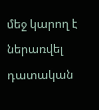մեջ կարող է ներառվել դատական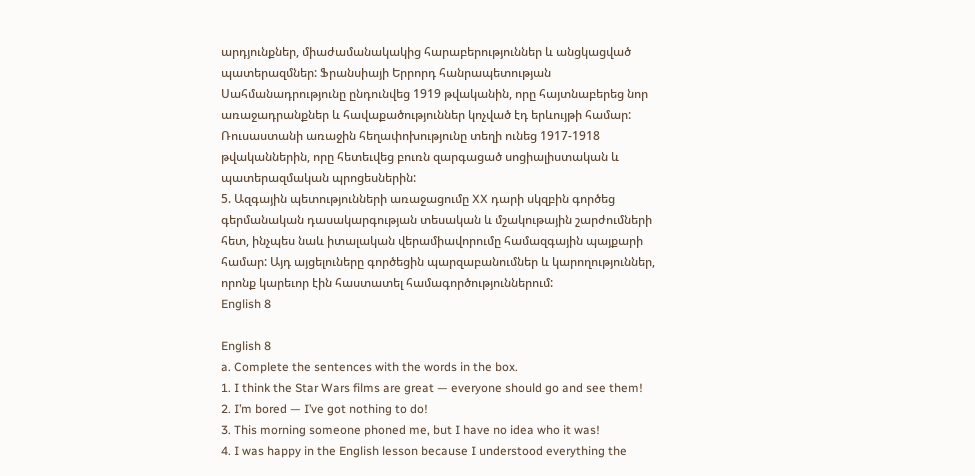արդյունքներ, միաժամանակակից հարաբերություններ և անցկացված պատերազմներ: Ֆրանսիայի Երրորդ հանրապետության Սահմանադրությունը ընդունվեց 1919 թվականին, որը հայտնաբերեց նոր առաջադրանքներ և հավաքածություններ կոչված էդ երևույթի համար: Ռուսաստանի առաջին հեղափոխությունը տեղի ունեց 1917-1918 թվականներին, որը հետեւվեց բուռն զարգացած սոցիալիստական և պատերազմական պրոցեսներին:
5. Ազգային պետությունների առաջացումը XX դարի սկզբին գործեց գերմանական դասակարգության տեսական և մշակութային շարժումների հետ, ինչպես նաև իտալական վերամիավորումը համազգային պայքարի համար: Այդ այցելուները գործեցին պարզաբանումներ և կարողություններ, որոնք կարեւոր էին հաստատել համագործություններում:
English 8

English 8
a. Complete the sentences with the words in the box.
1. I think the Star Wars films are great — everyone should go and see them!
2. I’m bored — I’ve got nothing to do!
3. This morning someone phoned me, but I have no idea who it was!
4. I was happy in the English lesson because I understood everything the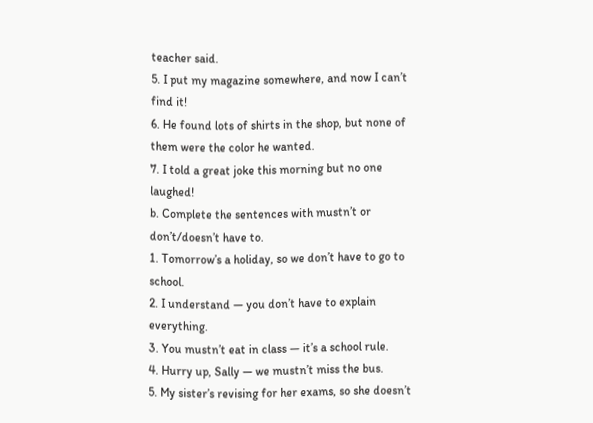teacher said.
5. I put my magazine somewhere, and now I can’t find it!
6. He found lots of shirts in the shop, but none of them were the color he wanted.
7. I told a great joke this morning but no one laughed!
b. Complete the sentences with mustn’t or don’t/doesn’t have to.
1. Tomorrow’s a holiday, so we don’t have to go to school.
2. I understand — you don’t have to explain everything.
3. You mustn’t eat in class — it’s a school rule.
4. Hurry up, Sally — we mustn’t miss the bus.
5. My sister’s revising for her exams, so she doesn’t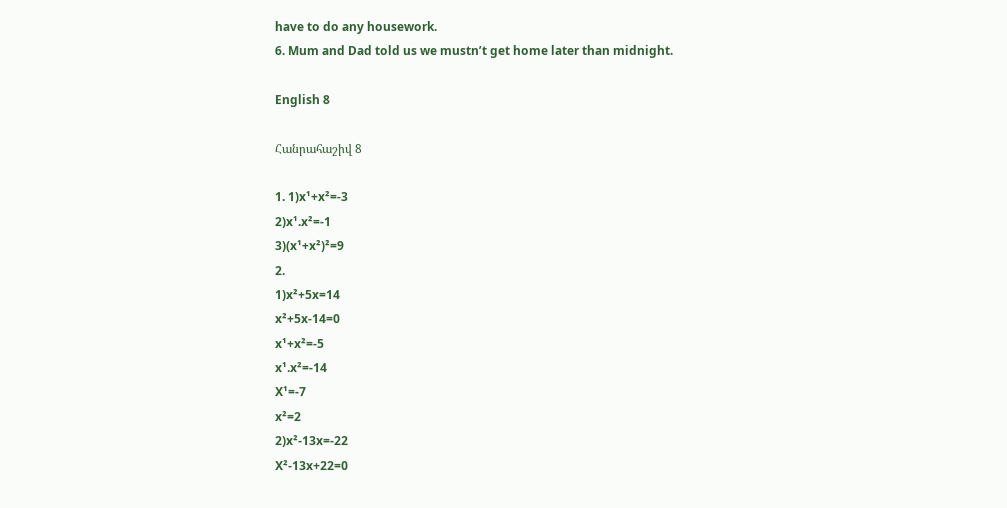have to do any housework.
6. Mum and Dad told us we mustn’t get home later than midnight.

English 8

Հանրահաշիվ 8

1. 1)x¹+x²=-3
2)x¹.x²=-1
3)(x¹+x²)²=9
2.
1)x²+5x=14
x²+5x-14=0
x¹+x²=-5
x¹.x²=-14
X¹=-7
x²=2
2)x²-13x=-22
X²-13x+22=0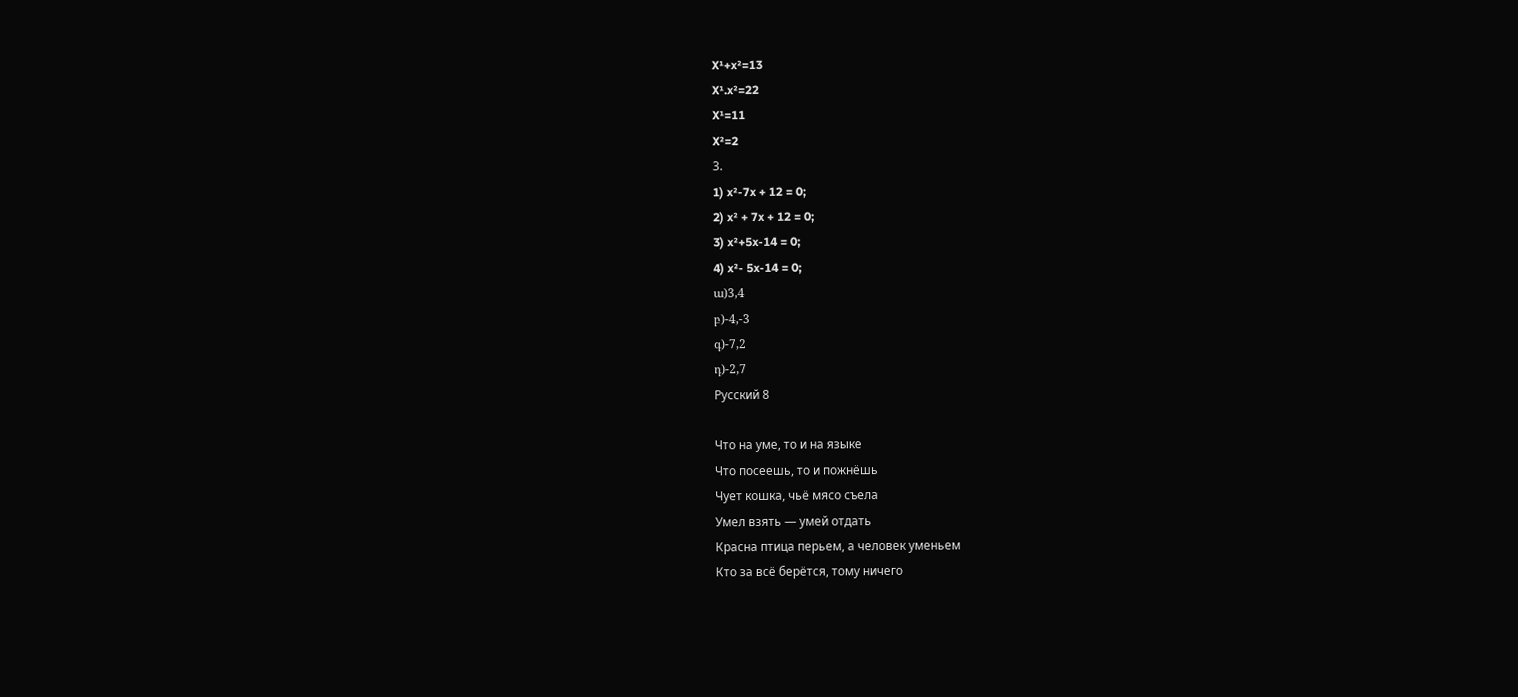X¹+x²=13
X¹.x²=22
X¹=11
X²=2
3.
1) x²-7x + 12 = 0;
2) x² + 7x + 12 = 0;
3) x²+5x-14 = 0;
4) x²- 5x-14 = 0;
ա)3,4
բ)-4,-3
գ)-7,2
դ)-2,7
Русский 8

Что на уме, то и на языке
Что посеешь, то и пожнёшь
Чует кошка, чьё мясо съела
Умел взять — умей отдать
Красна птица перьем, а человек уменьем
Кто за всё берётся, тому ничего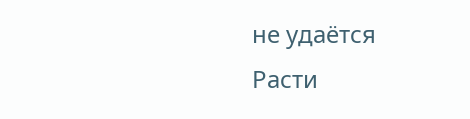не удаётся
Расти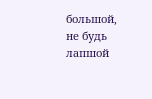большой, не будь лапшой